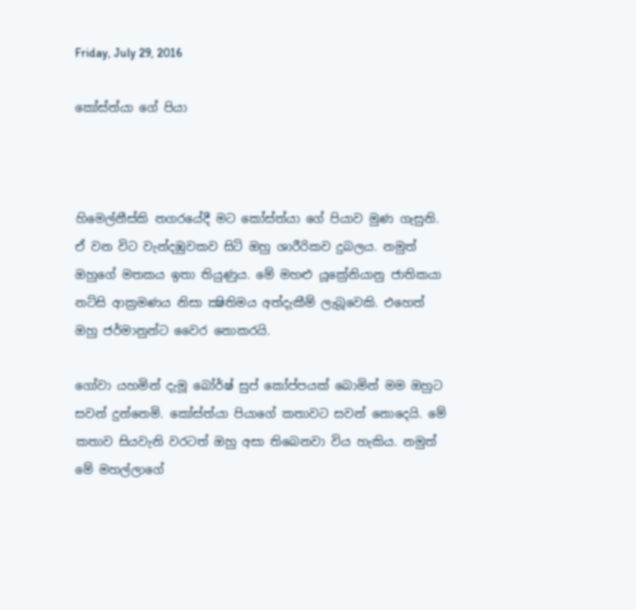Friday, July 29, 2016

කෝස්ත්යා ගේ පියා



හිමෙල්නීස්කි නගරයේදී මට කෝස්ත්යා ගේ පියාව මුණ ගැසුනි. ඒ වන විට වැන්දඹුවකව සිටි ඔහු ශාරීරිකව දුබලය. නමුත් ඔහුගේ මතකය ඉතා තියුණුය. මේ මහළු යූක්‍රේනියානු ජාතිකයා නට්සි ආක්‍රමණය නිසා ක්‍ෂිතිමය අත්දැකීම් ලැබූවෙකි. එහෙත් ඔහු ජර්මානුන්ට වෛර නොකරයි.

ගෝවා යහමින් දැමූ බෝර්ෂ් සුප් කෝප්පයක් බොමින් මම ඔහුට සවන් දුන්නෙමි. කෝස්ත්යා පියාගේ කතාවට සවන් නොදෙයි. මේ කතාව සියවැනි වරටත් ඔහු අසා තිබෙනවා විය හැකිය. නමුත් මේ මහල්ලාගේ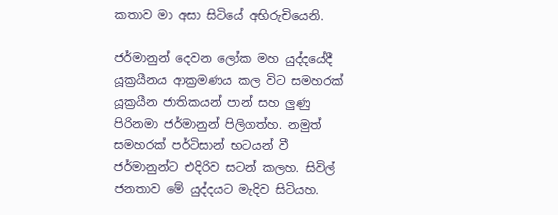කතාව මා අසා සිටියේ අභිරුචියෙනි.

ජර්මානුන් දෙවන ලෝක මහ යුද්දයේදී යූක්‍රයීනය ආක්‍රමණය කල විට සමහරක් යූක්‍රයීන ජාතිකයන් පාන් සහ ලුණු පිරිනමා ජර්මානුන් පිලිගත්හ. නමුත් සමහරක් පර්ටිසාන් භටයන් වී ජර්මානුන්ට එදිරිව සටන් කලහ. සිවිල් ජනතාව මේ යුද්දයට මැදිව සිටියහ.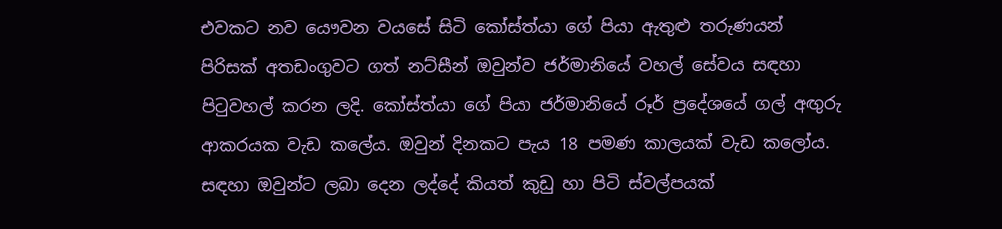එවකට නව යෞවන වයසේ සිටි කෝස්ත්යා ගේ පියා ඇතුළු තරුණයන් පිරිසක් අතඩංගුවට ගත් නට්සීන් ඔවුන්ව ජර්මානියේ වහල් සේවය සඳහා පිටුවහල් කරන ලදි. කෝස්ත්යා ගේ පියා ජර්මානියේ රූර් ප්‍රදේශයේ ගල් අඟුරු ආකරයක වැඩ කලේය. ඔවුන් දිනකට පැය 18 පමණ කාලයක් වැඩ කලෝය. සඳහා ඔවුන්ට ලබා දෙන ලද්දේ කියත් කුඩු හා පිටි ස්වල්පයක්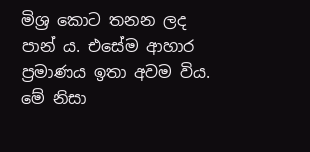මිශ්‍ර කොට තනන ලද පාන් ය. එසේම ආහාර ප්‍රමාණය ඉතා අවම විය. මේ නිසා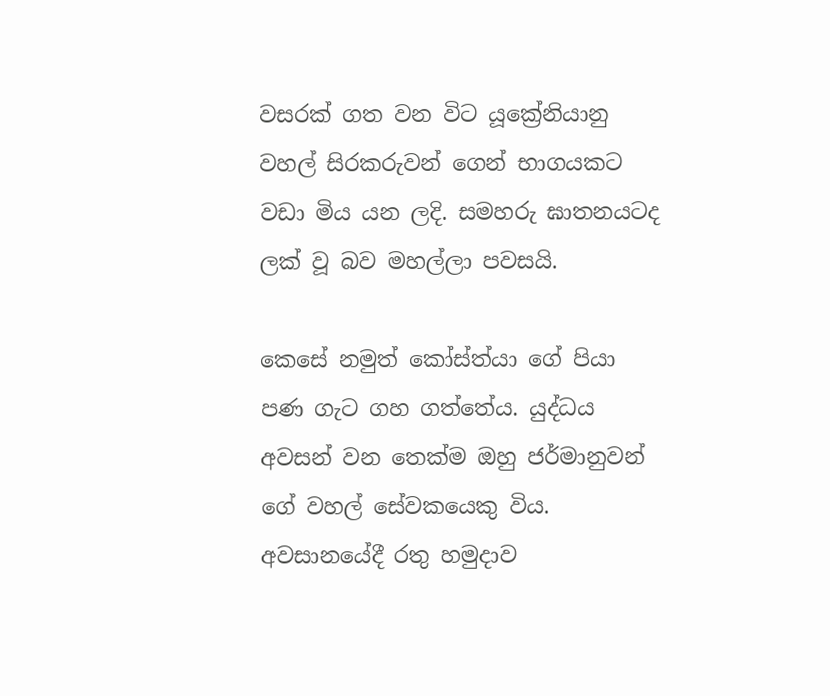වසරක් ගත වන විට යූක්‍රේනියානු වහල් සිරකරුවන් ගෙන් භාගයකට වඩා මිය යන ලදි. සමහරු ඝාතනයටද ලක් වූ බව මහල්ලා පවසයි.

කෙසේ නමුත් කෝස්ත්යා ගේ පියා පණ ගැට ගහ ගත්තේය. යුද්ධය අවසන් වන තෙක්ම ඔහු ජර්මානුවන් ගේ වහල් සේවකයෙකු විය. අවසානයේදී රතු හමුදාව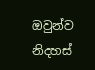ඔවුන්ව නිදහස්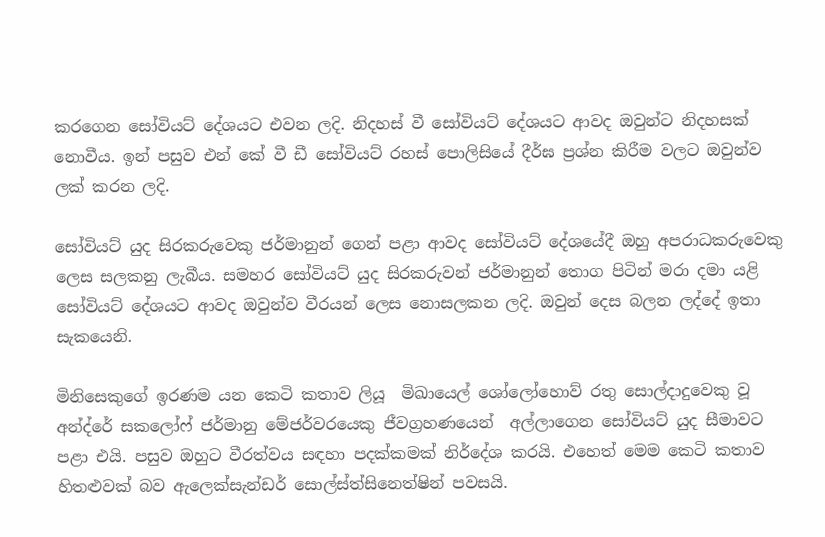කරගෙන සෝවියට් දේශයට එවන ලදි. නිදහස් වී සෝවියට් දේශයට ආවද ඔවුන්ට නිදහසක් නොවීය. ඉන් පසුව එන් කේ වී ඩී සෝවියට් රහස් පොලිසියේ දීර්ඝ ප්‍රශ්න කිරීම වලට ඔවුන්ව ලක් කරන ලදි.

සෝවියට් යුද සිරකරුවෙකු ජර්මානුන් ගෙන් පළා ආවද සෝවියට් දේශයේදී ඔහු අපරාධකරුවෙකු ලෙස සලකනු ලැබීය. සමහර සෝවියට් යුද සිරකරුවන් ජර්මානුන් තොග පිටින් මරා දමා යළි සෝවියට් දේශයට ආවද ඔවුන්ව වීරයන් ලෙස නොසලකන ලදි. ඔවුන් දෙස බලන ලද්දේ ඉතා සැකයෙනි.

මිනිසෙකුගේ ඉරණම යන කෙටි කතාව ලියූ  මිඛායෙල් ශෝලෝහොව් රතු සොල්දාදුවෙකු වූ   අන්ද්රේ සකලෝෆ් ජර්මානු මේජර්වරයෙකු ජීවග්‍රහණයෙන්  අල්ලාගෙන සෝවියට් යුද සීමාවට පළා එයි. පසුව ඔහුට වීරත්වය සඳහා පදක්කමක් නිර්දේශ කරයි. එහෙත් මෙම කෙටි කතාව හිතළුවක් බව ඇලෙක්සැන්ඩර් සොල්ස්ත්සිනෙත්‍ෂින් පවසයි.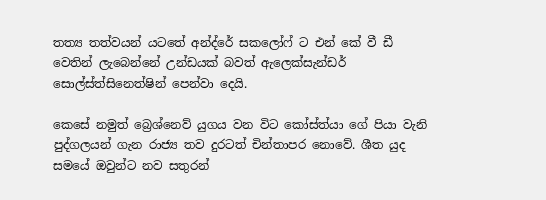තත්‍ය තත්වයන් යටතේ අන්ද්රේ සකලෝෆ් ට එන් කේ වී ඩී වෙතින් ලැබෙන්නේ උන්ඩයක් බවත් ඇලෙක්සැන්ඩර් සොල්ස්ත්සිනෙත්‍ෂින් පෙන්වා දෙයි.

කෙසේ නමුත් බ්‍රෙශ්නෙව් යුගය වන විට කෝස්ත්යා ගේ පියා වැනි පුද්ගලයන් ගැන රාජ්‍ය තව දුරටත් චින්තාපර නොවේ. ශීත යුද සමයේ ඔවුන්ට නව සතුරන්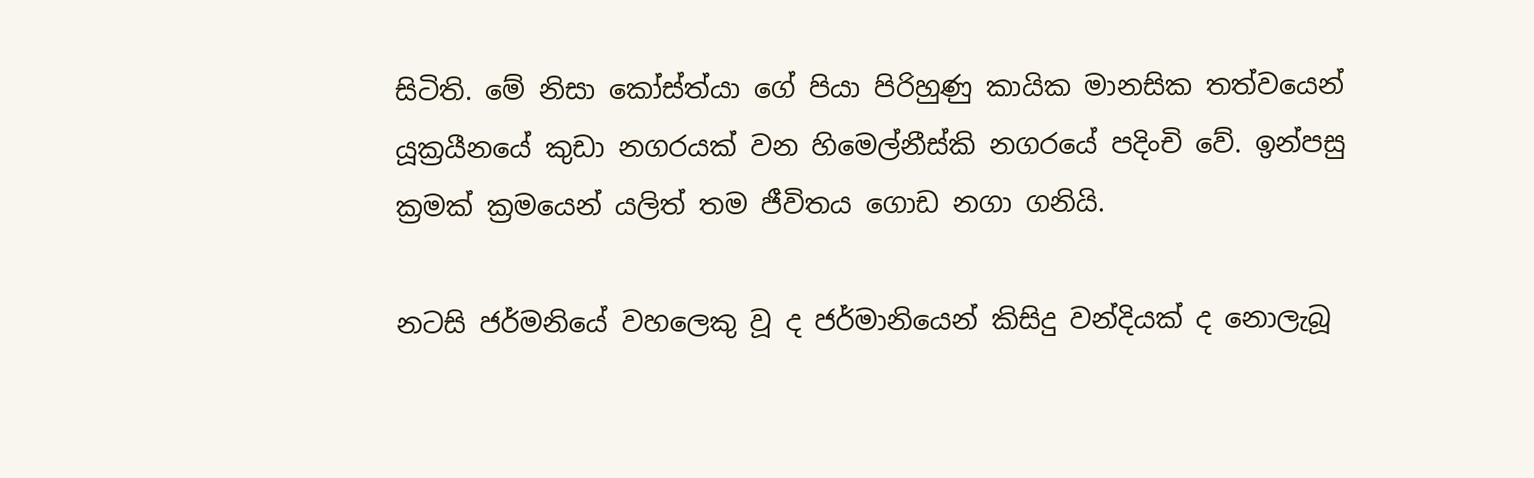සිටිති. මේ නිසා කෝස්ත්යා ගේ පියා පිරිහුණු කායික මානසික තත්වයෙන් යූක්‍රයීනයේ කුඩා නගරයක් වන හිමෙල්නීස්කි නගරයේ පදිංචි වේ. ඉන්පසු ක්‍රමක් ක්‍රමයෙන් යලිත් තම ජීවිතය ගොඩ නගා ගනියි.

නටසි ජර්මනියේ වහලෙකු වූ ද ජර්මානියෙන් කිසිදු වන්දියක් ද නොලැබූ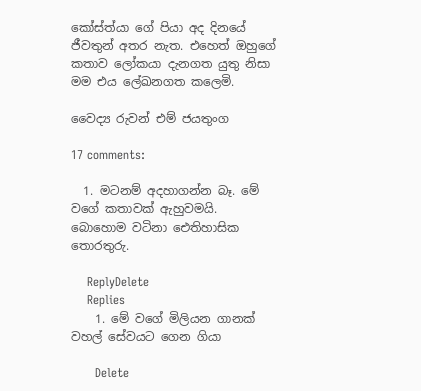කෝස්ත්යා ගේ පියා අද දිනයේ ජීවතුන් අතර නැත. එහෙත් ඔහුගේ කතාව ලෝකයා දැනගත යුතු නිසා මම එය ලේඛනගත කලෙමි.

වෛද්‍ය රුවන් එම් ජයතුංග

17 comments:

  1. මටනම් අදහාගන්න බෑ. මේ වගේ කතාවක් ඇහුවමයි. බොහොම වටිනා ඓතිහාසික තොරතුරු.

    ReplyDelete
    Replies
    1. මේ වගේ මිලියන ගානක් වහල් සේවයට ගෙන ගියා

      Delete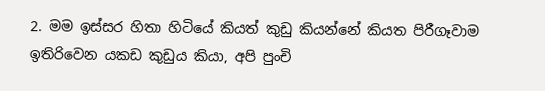2. මම ඉස්සර හිතා හිටියේ කියත් කුඩු කියන්නේ කියත පිරීගෑවාම ඉතිරිවෙන යකඩ කුඩුය කියා, අපි පුංචි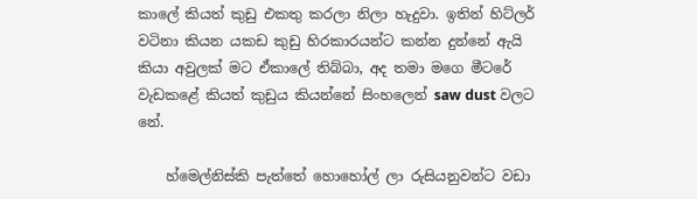කාලේ කියත් කුඩු එකතු කරලා නිලා හැදුවා. ඉතින් හිට්ලර් වටිනා කියන යකඩ කුඩු හිරකාරයන්ට කන්න දුන්නේ ඇයි කියා අවුලක් මට ඒකාලේ තිබ්බා, අද තමා මගෙ මීටරේ වැඩකළේ කියත් කුඩුය කියන්නේ සිංහලෙන් saw dust වලට නේ.

    හ්මෙල්නිස්කි පැත්තේ හොහෝල් ලා රුසියනුවන්ට වඩා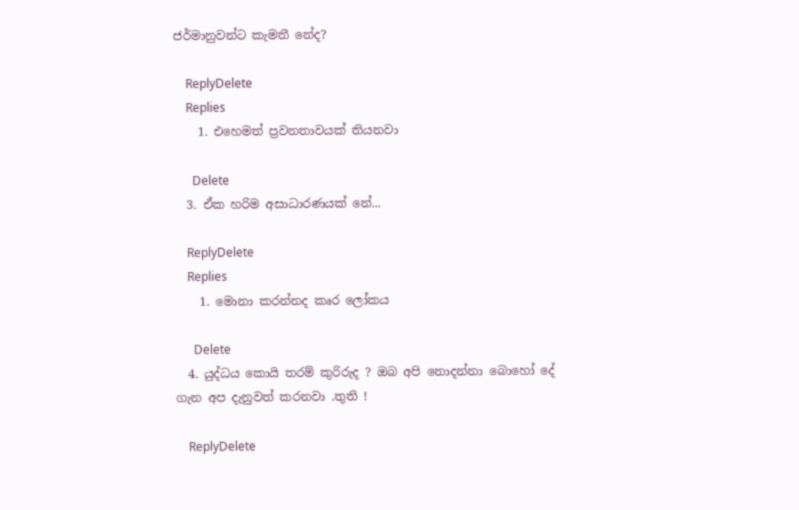ජර්මානුවන්ට කැමතී නේද?

    ReplyDelete
    Replies
    1. එහෙමත් ප්‍රවනතාවයක් තියනවා

      Delete
  3. ඒක හරිම අසාධාරණයක් නේ...

    ReplyDelete
    Replies
    1. මොනා කරන්නද කෘර ලෝකය

      Delete
  4. යුද්ධය කොයි තරම් කුරිරුද ? ඔබ අපි නොදන්නා බොහෝ දේ ගැන අප දැනුවත් කරනවා .තුති !

    ReplyDelete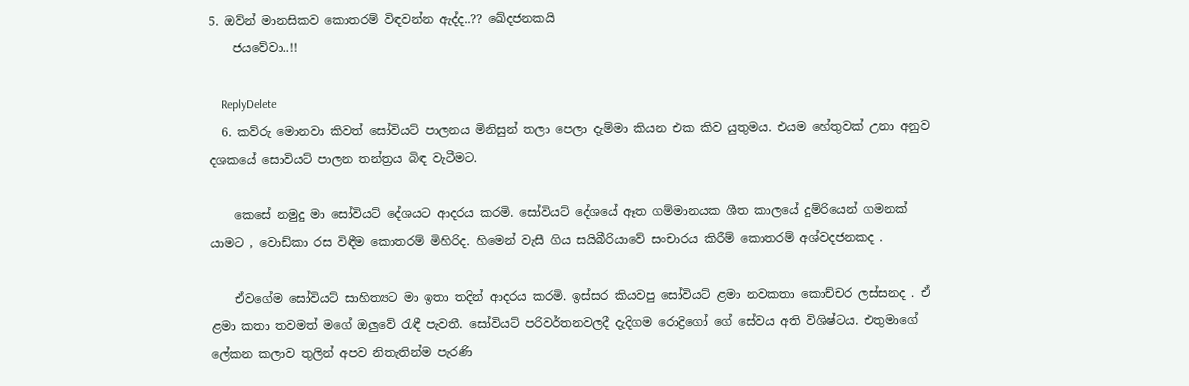5. ඔව්න් මානසිකව කොතරම් විඳවන්න ඇද්ද..?? ඛේදජනකයි
    ජයවේවා..!!

    ReplyDelete
  6. කව්රු මොනවා කිවත් සෝවියට් පාලනය මිනිසුන් තලා පෙලා දැම්මා කියන එක කිව යුතුමය. එයම හේතුවක් උනා අනුව දශකයේ සොවියට් පාලන තන්ත්‍රය බිඳ වැටීමට.

    කෙසේ නමුදු මා සෝවියට් දේශයට ආදරය කරමි. සෝවියට් දේශයේ ඈත ගම්මානයක ශීත කාලයේ දුම්රියෙන් ගමනක් යාමට , වොඩ්කා රස විඳීම කොතරම් මිහිරිද. හිමෙන් වැසී ගිය සයිබීරියාවේ සංචාරය කිරීම් කොතරම් අශ්වදජනකද .

    ඒවගේම සෝවියට් සාහිත්‍යට මා ඉතා තදින් ආදරය කරමි. ඉස්සර කියවපු සෝවියට් ළමා නවකතා කොච්චර ලස්සනද . ඒ ළමා කතා තවමත් මගේ ඔලුවේ රැඳී පැවතී. සෝවියට් පරිවර්තනවලදී දැදිගම රොද්‍රිගෝ ගේ සේවය අති විශිෂ්ටය. එතුමාගේ ලේකන කලාව තුලින් අපව නිතැතින්ම පැරණි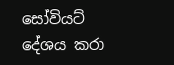සෝවියට් දේශය කරා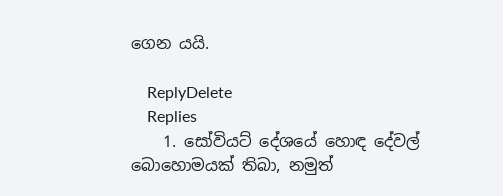ගෙන යයි.

    ReplyDelete
    Replies
    1. සෝවියට් දේශයේ හොඳ දේවල් බොහොමයක් තිබා, නමුත්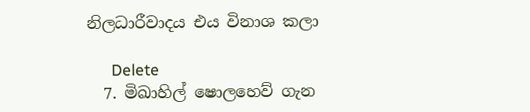නිලධාරීවාදය එය විනාශ කලා

      Delete
  7. මිඛාහිල් ෂොලහෙව් ගැන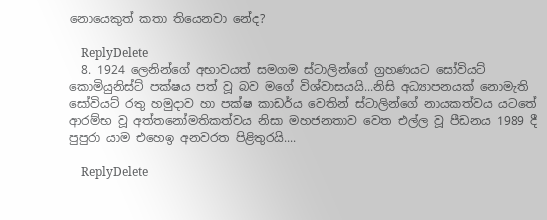නොයෙකුත් කතා තියෙනවා නේද?

    ReplyDelete
  8. 1924 ලෙනින්ගේ අභාවයත් සමගම ස්ටාලින්ගේ ග්‍රහණයට සෝවියට් කොමියුනිස්ට් පක්ෂය පත් වූ බව මගේ විශ්වාසයයි...නිසි අධ්‍යාපනයක් නොමැති සෝවියට් රතු හමුදාව හා පක්ෂ කාඩර්ය වෙතින් ස්ටාලින්ගේ නායකත්වය යටතේ ආරම්භ වූ අත්තනෝමතිකත්වය නිසා මහජනතාව වෙත එල්ල වූ පීඩනය 1989 දී පුපුරා යාම එහෙඉ අනවරත පිළිතුරයි....

    ReplyDelete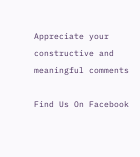Appreciate your constructive and meaningful comments

Find Us On Facebook